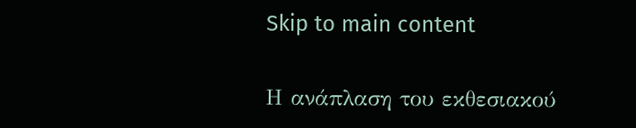Skip to main content

Η ανάπλαση του εκθεσιακού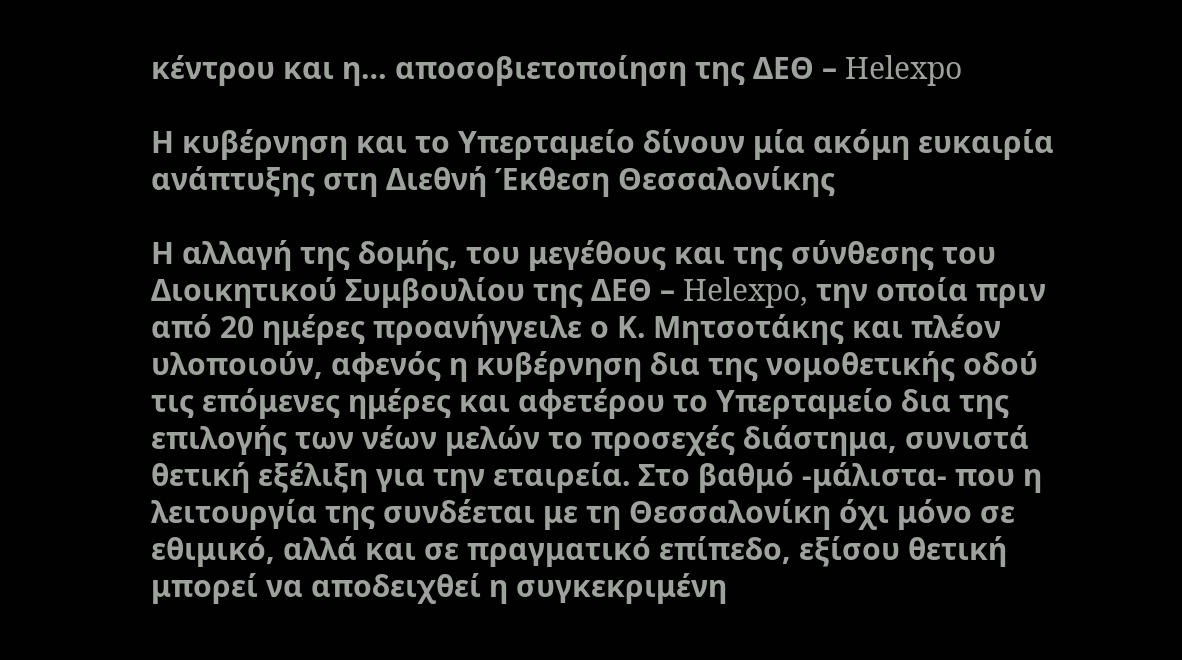κέντρου και η… αποσοβιετοποίηση της ΔΕΘ – Helexpo

Η κυβέρνηση και το Υπερταμείο δίνουν μία ακόμη ευκαιρία ανάπτυξης στη Διεθνή Έκθεση Θεσσαλονίκης

Η αλλαγή της δομής, του μεγέθους και της σύνθεσης του Διοικητικού Συμβουλίου της ΔΕΘ – Helexpo, την οποία πριν από 20 ημέρες προανήγγειλε ο Κ. Μητσοτάκης και πλέον υλοποιούν, αφενός η κυβέρνηση δια της νομοθετικής οδού τις επόμενες ημέρες και αφετέρου το Υπερταμείο δια της επιλογής των νέων μελών το προσεχές διάστημα, συνιστά θετική εξέλιξη για την εταιρεία. Στο βαθμό -μάλιστα- που η λειτουργία της συνδέεται με τη Θεσσαλονίκη όχι μόνο σε εθιμικό, αλλά και σε πραγματικό επίπεδο, εξίσου θετική μπορεί να αποδειχθεί η συγκεκριμένη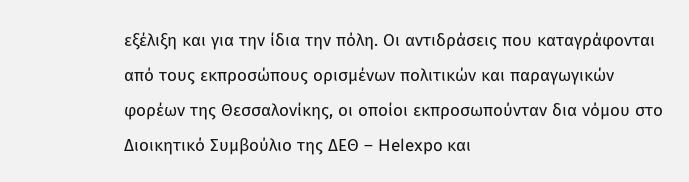εξέλιξη και για την ίδια την πόλη. Οι αντιδράσεις που καταγράφονται από τους εκπροσώπους ορισμένων πολιτικών και παραγωγικών φορέων της Θεσσαλονίκης, οι οποίοι εκπροσωπούνταν δια νόμου στο Διοικητικό Συμβούλιο της ΔΕΘ – Helexpo και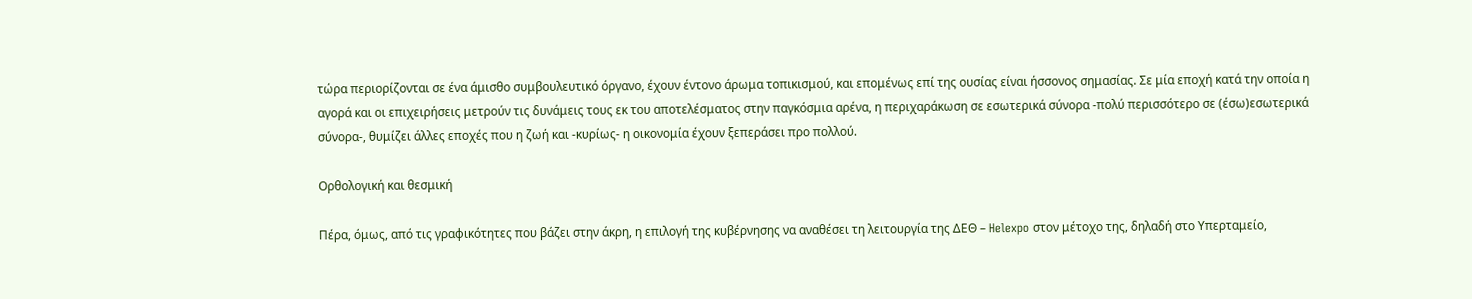τώρα περιορίζονται σε ένα άμισθο συμβουλευτικό όργανο, έχουν έντονο άρωμα τοπικισμού, και επομένως επί της ουσίας είναι ήσσονος σημασίας. Σε μία εποχή κατά την οποία η αγορά και οι επιχειρήσεις μετρούν τις δυνάμεις τους εκ του αποτελέσματος στην παγκόσμια αρένα, η περιχαράκωση σε εσωτερικά σύνορα -πολύ περισσότερο σε (έσω)εσωτερικά σύνορα-, θυμίζει άλλες εποχές που η ζωή και -κυρίως- η οικονομία έχουν ξεπεράσει προ πολλού.

Ορθολογική και θεσμική

Πέρα, όμως, από τις γραφικότητες που βάζει στην άκρη, η επιλογή της κυβέρνησης να αναθέσει τη λειτουργία της ΔΕΘ – Helexpo στον μέτοχο της, δηλαδή στο Υπερταμείο,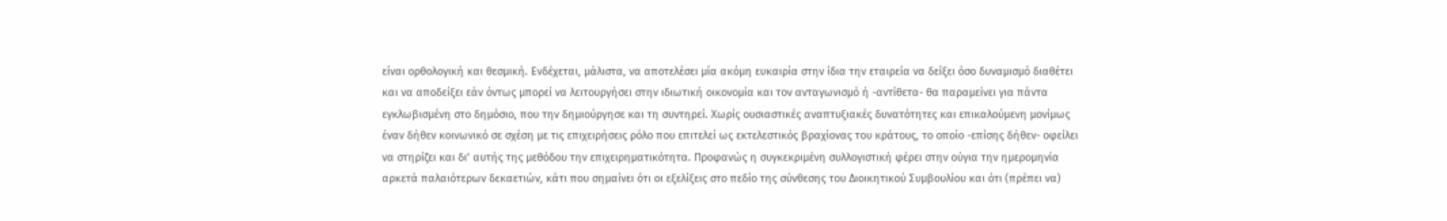είναι ορθολογική και θεσμική. Ενδέχεται, μάλιστα, να αποτελέσει μία ακόμη ευκαιρία στην ίδια την εταιρεία να δείξει όσο δυναμισμό διαθέτει και να αποδείξει εάν όντως μπορεί να λειτουργήσει στην ιδιωτική οικονομία και τον ανταγωνισμό ή -αντίθετα- θα παραμείνει για πάντα εγκλωβισμένη στο δημόσιο, που την δημιούργησε και τη συντηρεί. Χωρίς ουσιαστικές αναπτυξιακές δυνατότητες και επικαλούμενη μονίμως έναν δήθεν κοινωνικό σε σχέση με τις επιχειρήσεις ρόλο που επιτελεί ως εκτελεστικός βραχίονας του κράτους, το οποίο -επίσης δήθεν- οφείλει να στηρίζει και δι’ αυτής της μεθόδου την επιχειρηματικότητα. Προφανώς η συγκεκριμένη συλλογιστική φέρει στην ούγια την ημερομηνία αρκετά παλαιότερων δεκαετιών, κάτι που σημαίνει ότι οι εξελίξεις στο πεδίο της σύνθεσης του Διοικητικού Συμβουλίου και ότι (πρέπει να)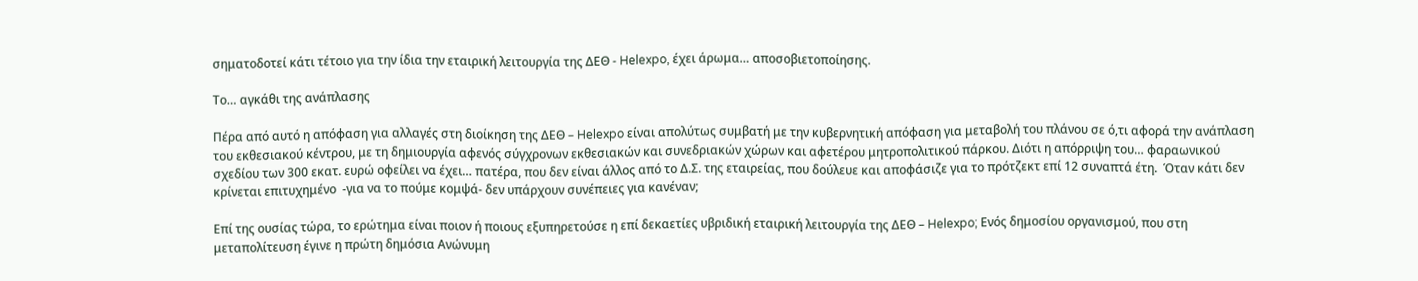σηματοδοτεί κάτι τέτοιο για την ίδια την εταιρική λειτουργία της ΔΕΘ - Helexpo, έχει άρωμα… αποσοβιετοποίησης.

Το… αγκάθι της ανάπλασης

Πέρα από αυτό η απόφαση για αλλαγές στη διοίκηση της ΔΕΘ – Helexpo είναι απολύτως συμβατή με την κυβερνητική απόφαση για μεταβολή του πλάνου σε ό,τι αφορά την ανάπλαση του εκθεσιακού κέντρου, με τη δημιουργία αφενός σύγχρονων εκθεσιακών και συνεδριακών χώρων και αφετέρου μητροπολιτικού πάρκου. Διότι η απόρριψη του… φαραωνικού σχεδίου των 300 εκατ. ευρώ οφείλει να έχει… πατέρα, που δεν είναι άλλος από το Δ.Σ. της εταιρείας, που δούλευε και αποφάσιζε για το πρότζεκτ επί 12 συναπτά έτη.  Όταν κάτι δεν κρίνεται επιτυχημένο  -για να το πούμε κομψά- δεν υπάρχουν συνέπειες για κανέναν;

Επί της ουσίας τώρα, το ερώτημα είναι ποιον ή ποιους εξυπηρετούσε η επί δεκαετίες υβριδική εταιρική λειτουργία της ΔΕΘ – Helexpo; Ενός δημοσίου οργανισμού, που στη μεταπολίτευση έγινε η πρώτη δημόσια Ανώνυμη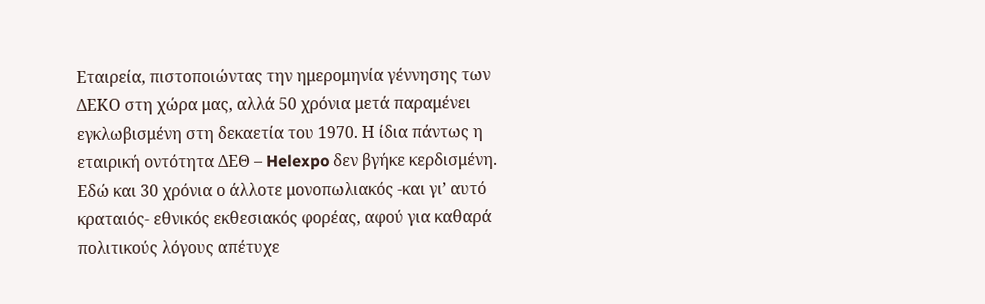Εταιρεία, πιστοποιώντας την ημερομηνία γέννησης των ΔΕΚΟ στη χώρα μας, αλλά 50 χρόνια μετά παραμένει εγκλωβισμένη στη δεκαετία του 1970. Η ίδια πάντως η εταιρική οντότητα ΔΕΘ – Helexpo δεν βγήκε κερδισμένη. Εδώ και 30 χρόνια ο άλλοτε μονοπωλιακός -και γι’ αυτό κραταιός- εθνικός εκθεσιακός φορέας, αφού για καθαρά πολιτικούς λόγους απέτυχε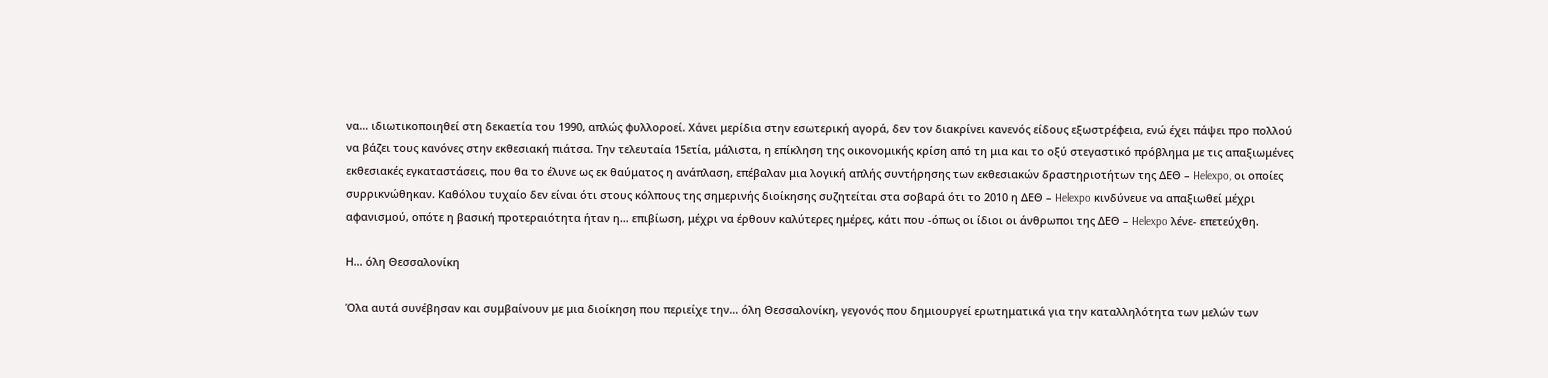να… ιδιωτικοποιηθεί στη δεκαετία του 1990, απλώς φυλλοροεί. Χάνει μερίδια στην εσωτερική αγορά, δεν τον διακρίνει κανενός είδους εξωστρέφεια, ενώ έχει πάψει προ πολλού να βάζει τους κανόνες στην εκθεσιακή πιάτσα. Την τελευταία 15ετία, μάλιστα, η επίκληση της οικονομικής κρίση από τη μια και το οξύ στεγαστικό πρόβλημα με τις απαξιωμένες εκθεσιακές εγκαταστάσεις, που θα το έλυνε ως εκ θαύματος η ανάπλαση, επέβαλαν μια λογική απλής συντήρησης των εκθεσιακών δραστηριοτήτων της ΔΕΘ – Helexpo, οι οποίες συρρικνώθηκαν. Καθόλου τυχαίο δεν είναι ότι στους κόλπους της σημερινής διοίκησης συζητείται στα σοβαρά ότι το 2010 η ΔΕΘ – Helexpo κινδύνευε να απαξιωθεί μέχρι αφανισμού, οπότε η βασική προτεραιότητα ήταν η… επιβίωση, μέχρι να έρθουν καλύτερες ημέρες, κάτι που -όπως οι ίδιοι οι άνθρωποι της ΔΕΘ – Helexpo λένε- επετεύχθη.

Η… όλη Θεσσαλονίκη

Όλα αυτά συνέβησαν και συμβαίνουν με μια διοίκηση που περιείχε την… όλη Θεσσαλονίκη, γεγονός που δημιουργεί ερωτηματικά για την καταλληλότητα των μελών των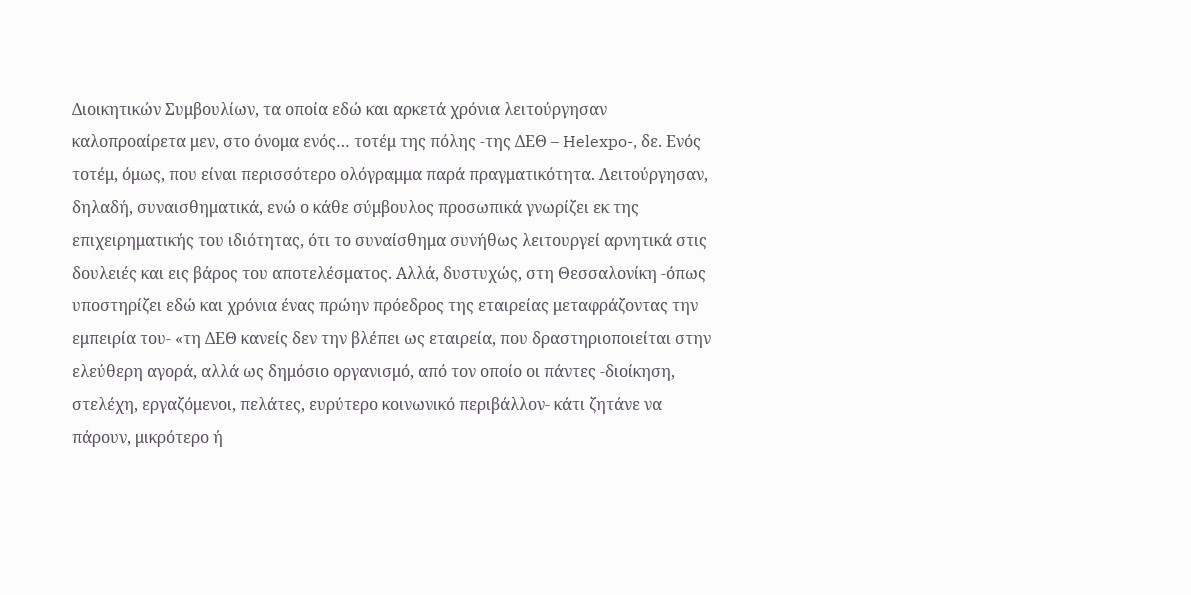Διοικητικών Συμβουλίων, τα οποία εδώ και αρκετά χρόνια λειτούργησαν καλοπροαίρετα μεν, στο όνομα ενός… τοτέμ της πόλης -της ΔΕΘ – Helexpo-, δε. Ενός τοτέμ, όμως, που είναι περισσότερο ολόγραμμα παρά πραγματικότητα. Λειτούργησαν, δηλαδή, συναισθηματικά, ενώ ο κάθε σύμβουλος προσωπικά γνωρίζει εκ της επιχειρηματικής του ιδιότητας, ότι το συναίσθημα συνήθως λειτουργεί αρνητικά στις δουλειές και εις βάρος του αποτελέσματος. Αλλά, δυστυχώς, στη Θεσσαλονίκη -όπως υποστηρίζει εδώ και χρόνια ένας πρώην πρόεδρος της εταιρείας μεταφράζοντας την εμπειρία του- «τη ΔΕΘ κανείς δεν την βλέπει ως εταιρεία, που δραστηριοποιείται στην ελεύθερη αγορά, αλλά ως δημόσιο οργανισμό, από τον οποίο οι πάντες -διοίκηση, στελέχη, εργαζόμενοι, πελάτες, ευρύτερο κοινωνικό περιβάλλον- κάτι ζητάνε να πάρουν, μικρότερο ή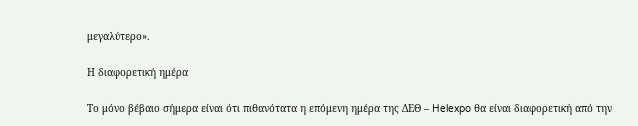μεγαλύτερο».

Η διαφορετική ημέρα

Το μόνο βέβαιο σήμερα είναι ότι πιθανότατα η επόμενη ημέρα της ΔΕΘ – Helexpo θα είναι διαφορετική από την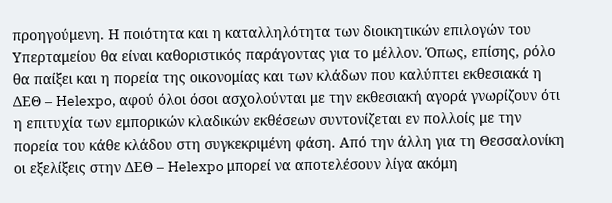προηγούμενη. Η ποιότητα και η καταλληλότητα των διοικητικών επιλογών του Υπερταμείου θα είναι καθοριστικός παράγοντας για το μέλλον. Όπως, επίσης, ρόλο θα παίξει και η πορεία της οικονομίας και των κλάδων που καλύπτει εκθεσιακά η ΔΕΘ – Helexpo, αφού όλοι όσοι ασχολούνται με την εκθεσιακή αγορά γνωρίζουν ότι η επιτυχία των εμπορικών κλαδικών εκθέσεων συντονίζεται εν πολλοίς με την πορεία του κάθε κλάδου στη συγκεκριμένη φάση. Από την άλλη για τη Θεσσαλονίκη οι εξελίξεις στην ΔΕΘ – Helexpo μπορεί να αποτελέσουν λίγα ακόμη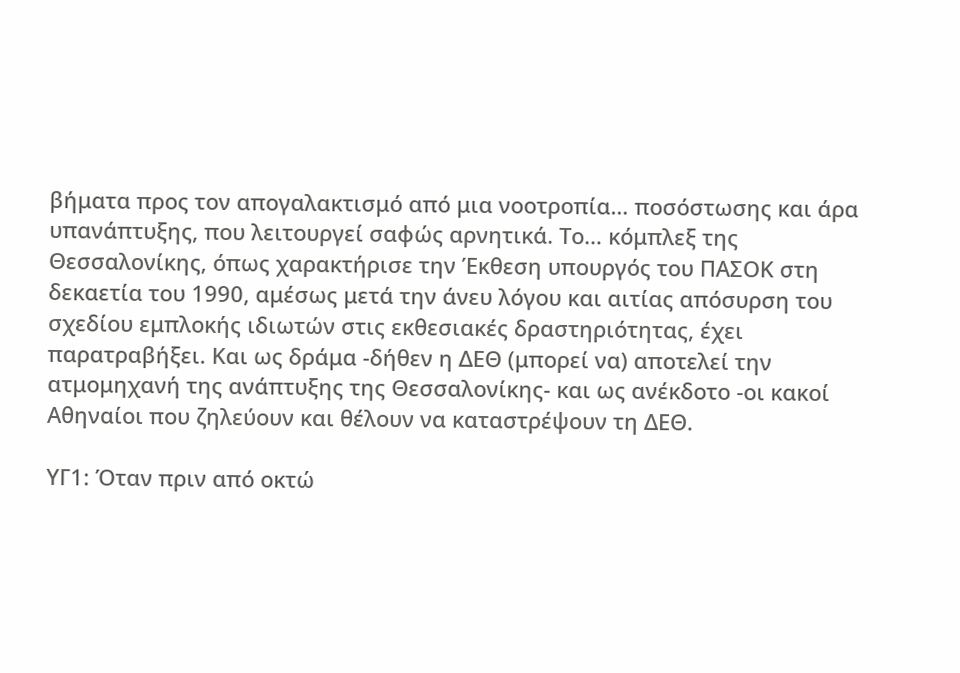βήματα προς τον απογαλακτισμό από μια νοοτροπία… ποσόστωσης και άρα υπανάπτυξης, που λειτουργεί σαφώς αρνητικά. Το… κόμπλεξ της Θεσσαλονίκης, όπως χαρακτήρισε την Έκθεση υπουργός του ΠΑΣΟΚ στη δεκαετία του 1990, αμέσως μετά την άνευ λόγου και αιτίας απόσυρση του σχεδίου εμπλοκής ιδιωτών στις εκθεσιακές δραστηριότητας, έχει παρατραβήξει. Και ως δράμα -δήθεν η ΔΕΘ (μπορεί να) αποτελεί την ατμομηχανή της ανάπτυξης της Θεσσαλονίκης- και ως ανέκδοτο -οι κακοί Αθηναίοι που ζηλεύουν και θέλουν να καταστρέψουν τη ΔΕΘ.

ΥΓ1: Όταν πριν από οκτώ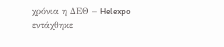χρόνια η ΔΕΘ – Helexpo εντάχθηκε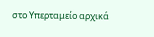στο Υπερταμείο αρχικά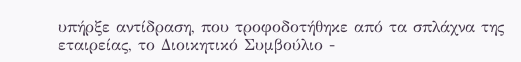υπήρξε αντίδραση, που τροφοδοτήθηκε από τα σπλάχνα της εταιρείας, το Διοικητικό Συμβούλιο -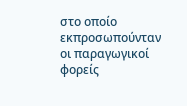στο οποίο εκπροσωπούνταν οι παραγωγικοί φορείς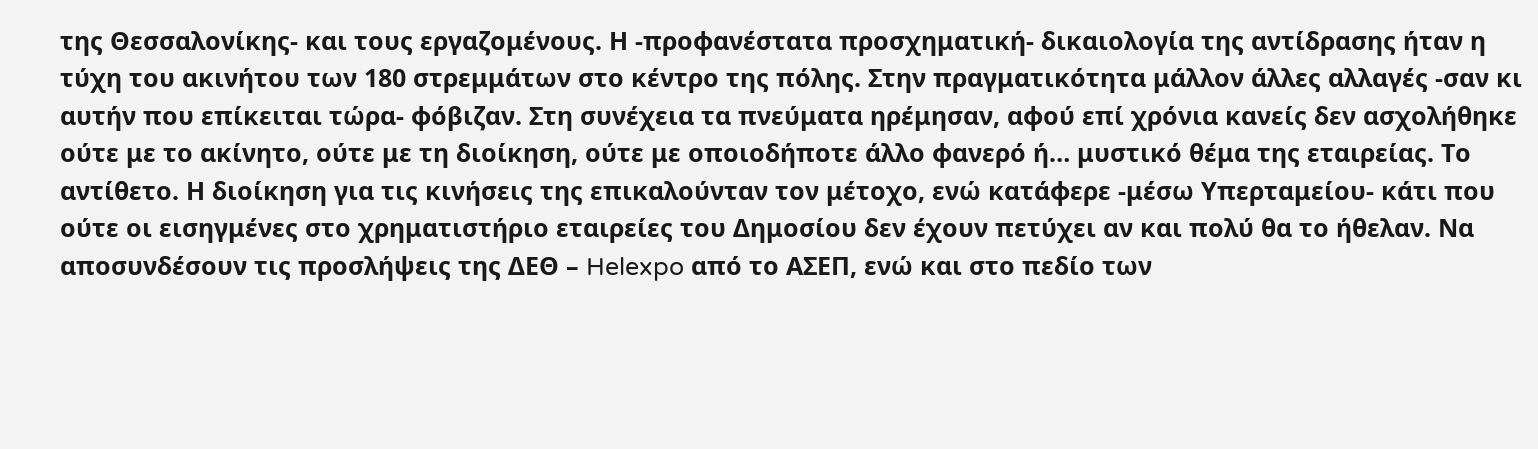της Θεσσαλονίκης- και τους εργαζομένους. Η -προφανέστατα προσχηματική- δικαιολογία της αντίδρασης ήταν η τύχη του ακινήτου των 180 στρεμμάτων στο κέντρο της πόλης. Στην πραγματικότητα μάλλον άλλες αλλαγές -σαν κι αυτήν που επίκειται τώρα- φόβιζαν. Στη συνέχεια τα πνεύματα ηρέμησαν, αφού επί χρόνια κανείς δεν ασχολήθηκε ούτε με το ακίνητο, ούτε με τη διοίκηση, ούτε με οποιοδήποτε άλλο φανερό ή… μυστικό θέμα της εταιρείας. Το αντίθετο. Η διοίκηση για τις κινήσεις της επικαλούνταν τον μέτοχο, ενώ κατάφερε -μέσω Υπερταμείου- κάτι που ούτε οι εισηγμένες στο χρηματιστήριο εταιρείες του Δημοσίου δεν έχουν πετύχει αν και πολύ θα το ήθελαν. Να αποσυνδέσουν τις προσλήψεις της ΔΕΘ – Helexpo από το ΑΣΕΠ, ενώ και στο πεδίο των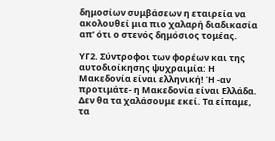δημοσίων συμβάσεων η εταιρεία να ακολουθεί μια πιο χαλαρή διαδικασία απ’ ότι ο στενός δημόσιος τομέας.

ΥΓ2. Σύντροφοι των φορέων και της αυτοδιοίκησης ψυχραιμία: Η Μακεδονία είναι ελληνική! Ή -αν προτιμάτε- η Μακεδονία είναι Ελλάδα. Δεν θα τα χαλάσουμε εκεί. Τα είπαμε, τα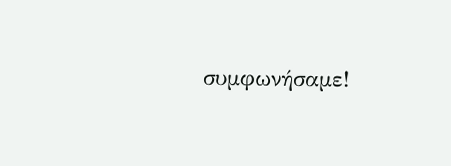συμφωνήσαμε!